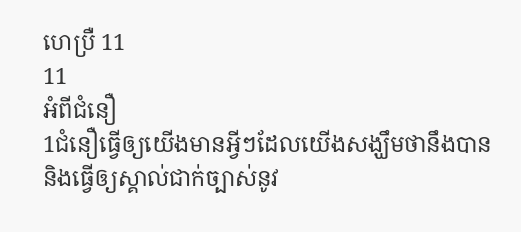ហេប្រឺ 11
11
អំពីជំនឿ
1ជំនឿធ្វើឲ្យយើងមានអ្វីៗដែលយើងសង្ឃឹមថានឹងបាន និងធ្វើឲ្យស្គាល់ជាក់ច្បាស់នូវ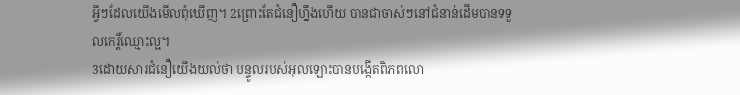អ្វីៗដែលយើងមើលពុំឃើញ។ 2ព្រោះតែជំនឿហ្នឹងហើយ បានជាចាស់ៗនៅជំនាន់ដើមបានទទួលកេរ្ដិ៍ឈ្មោះល្អ។
3ដោយសារជំនឿយើងយល់ថា បន្ទូលរបស់អុលឡោះបានបង្កើតពិភពលោ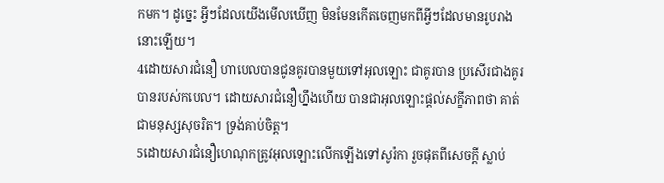កមក។ ដូច្នេះ អ្វីៗដែលយើងមើលឃើញ មិនមែនកើតចេញមកពីអ្វីៗដែលមានរូបរាងនោះឡើយ។
4ដោយសារជំនឿ ហាបេលបានជូនគូរបានមួយទៅអុលឡោះ ជាគូរបាន ប្រសើរជាងគូរបានរបស់កបេល។ ដោយសារជំនឿហ្នឹងហើយ បានជាអុលឡោះផ្ដល់សក្ខីភាពថា គាត់ជាមនុស្សសុចរិត។ ទ្រង់គាប់ចិត្ត។
5ដោយសារជំនឿហេណុកត្រូវអុលឡោះលើកឡើងទៅសូរ៉កា រួចផុតពីសេចក្ដី ស្លាប់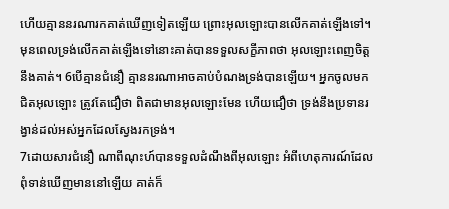ហើយគ្មាននរណារកគាត់ឃើញទៀតឡើយ ព្រោះអុលឡោះបានលើកគាត់ឡើងទៅ។ មុនពេលទ្រង់លើកគាត់ឡើងទៅនោះគាត់បានទទួលសក្ខីភាពថា អុលឡោះពេញចិត្តនឹងគាត់។ 6បើគ្មានជំនឿ គ្មាននរណាអាចគាប់បំណងទ្រង់បានឡើយ។ អ្នកចូលមកជិតអុលឡោះ ត្រូវតែជឿថា ពិតជាមានអុលឡោះមែន ហើយជឿថា ទ្រង់នឹងប្រទានរង្វាន់ដល់អស់អ្នកដែលស្វែងរកទ្រង់។
7ដោយសារជំនឿ ណាពីណុះហ៍បានទទួលដំណឹងពីអុលឡោះ អំពីហេតុការណ៍ដែលពុំទាន់ឃើញមាននៅឡើយ គាត់ក៏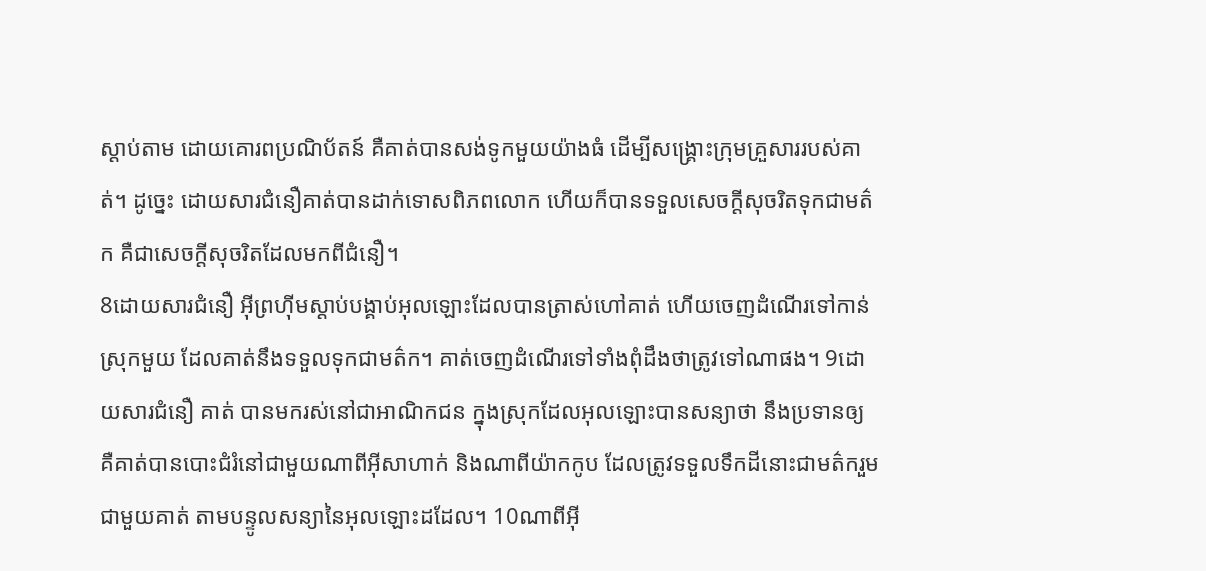ស្ដាប់តាម ដោយគោរពប្រណិប័តន៍ គឺគាត់បានសង់ទូកមួយយ៉ាងធំ ដើម្បីសង្គ្រោះក្រុមគ្រួសាររបស់គាត់។ ដូច្នេះ ដោយសារជំនឿគាត់បានដាក់ទោសពិភពលោក ហើយក៏បានទទួលសេចក្ដីសុចរិតទុកជាមត៌ក គឺជាសេចក្ដីសុចរិតដែលមកពីជំនឿ។
8ដោយសារជំនឿ អ៊ីព្រហ៊ីមស្ដាប់បង្គាប់អុលឡោះដែលបានត្រាស់ហៅគាត់ ហើយចេញដំណើរទៅកាន់ស្រុកមួយ ដែលគាត់នឹងទទួលទុកជាមត៌ក។ គាត់ចេញដំណើរទៅទាំងពុំដឹងថាត្រូវទៅណាផង។ 9ដោយសារជំនឿ គាត់ បានមករស់នៅជាអាណិកជន ក្នុងស្រុកដែលអុលឡោះបានសន្យាថា នឹងប្រទានឲ្យ គឺគាត់បានបោះជំរំនៅជាមួយណាពីអ៊ីសាហាក់ និងណាពីយ៉ាកកូប ដែលត្រូវទទួលទឹកដីនោះជាមត៌ករួមជាមួយគាត់ តាមបន្ទូលសន្យានៃអុលឡោះដដែល។ 10ណាពីអ៊ី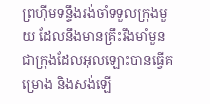ព្រហ៊ីមទន្ទឹងរង់ចាំទទួលក្រុងមួយ ដែលនឹងមានគ្រឹះរឹងមាំមួន ជាក្រុងដែលអុលឡោះបានធ្វើគម្រោង និងសង់ឡើ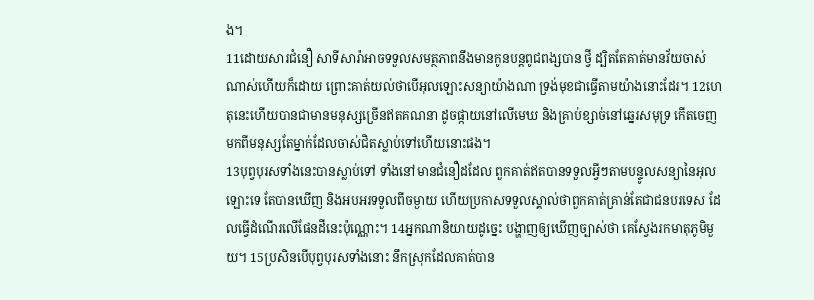ង។
11ដោយសារជំនឿ សាទីសារ៉ាអាចទទួលសមត្ថភាពនឹងមានកូនបន្ដពូជពង្សបាន ថ្វី ដ្បិតតែគាត់មានវ័យចាស់ណាស់ហើយក៏ដោយ ព្រោះគាត់យល់ថាបើអុលឡោះសន្យាយ៉ាងណា ទ្រង់មុខជាធ្វើតាមយ៉ាងនោះដែរ។ 12ហេតុនេះហើយបានជាមានមនុស្សច្រើនឥតគណនា ដូចផ្កាយនៅលើមេឃ និងគ្រាប់ខ្សាច់នៅឆ្នេរសមុទ្រ កើតចេញមកពីមនុស្សតែម្នាក់ដែលចាស់ជិតស្លាប់ទៅហើយនោះផង។
13បុព្វបុរសទាំងនេះបានស្លាប់ទៅ ទាំងនៅមានជំនឿដដែល ពួកគាត់ឥតបានទទួលអ្វីៗតាមបន្ទូលសន្យានៃអុលឡោះទេ តែបានឃើញ និងអបអរទទួលពីចម្ងាយ ហើយប្រកាសទទួលស្គាល់ថាពួកគាត់គ្រាន់តែជាជនបរទេស ដែលធ្វើដំណើរលើផែនដីនេះប៉ុណ្ណោះ។ 14អ្នកណានិយាយដូច្នេះ បង្ហាញឲ្យឃើញច្បាស់ថា គេស្វែងរកមាតុភូមិមួយ។ 15ប្រសិនបើបុព្វបុរសទាំងនោះ នឹកស្រុកដែលគាត់បាន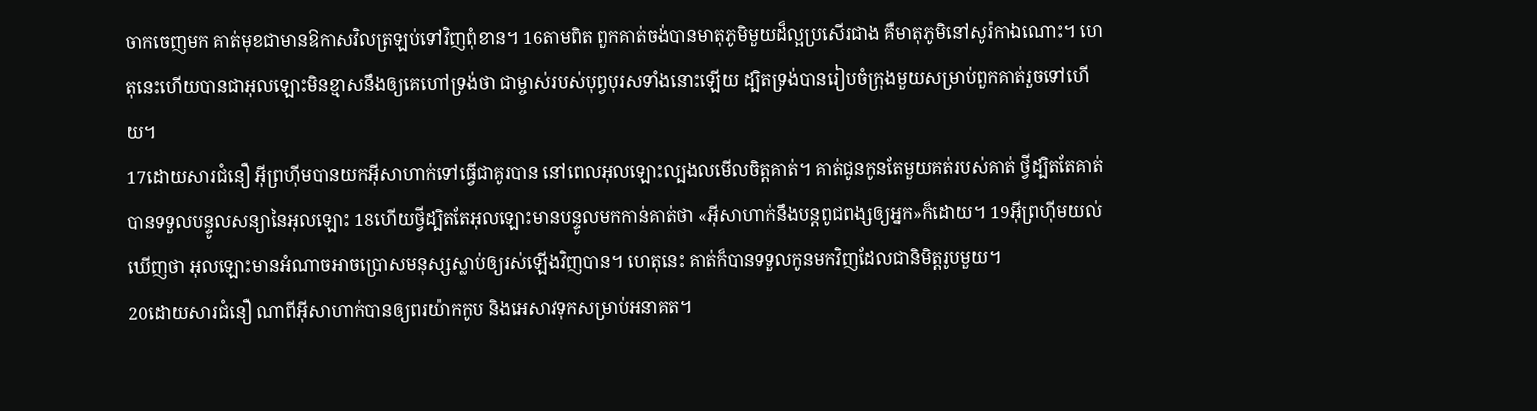ចាកចេញមក គាត់មុខជាមានឱកាសវិលត្រឡប់ទៅវិញពុំខាន។ 16តាមពិត ពួកគាត់ចង់បានមាតុភូមិមួយដ៏ល្អប្រសើរជាង គឺមាតុភូមិនៅសូរ៉កាឯណោះ។ ហេតុនេះហើយបានជាអុលឡោះមិនខ្មាសនឹងឲ្យគេហៅទ្រង់ថា ជាម្ចាស់របស់បុព្វបុរសទាំងនោះឡើយ ដ្បិតទ្រង់បានរៀបចំក្រុងមួយសម្រាប់ពួកគាត់រួចទៅហើយ។
17ដោយសារជំនឿ អ៊ីព្រហ៊ីមបានយកអ៊ីសាហាក់ទៅធ្វើជាគូរបាន នៅពេលអុលឡោះល្បងលមើលចិត្ដគាត់។ គាត់ជូនកូនតែមួយគត់របស់គាត់ ថ្វីដ្បិតតែគាត់បានទទួលបន្ទូលសន្យានៃអុលឡោះ 18ហើយថ្វីដ្បិតតែអុលឡោះមានបន្ទូលមកកាន់គាត់ថា «អ៊ីសាហាក់នឹងបន្ដពូជពង្សឲ្យអ្នក»ក៏ដោយ។ 19អ៊ីព្រហ៊ីមយល់ឃើញថា អុលឡោះមានអំណាចអាចប្រោសមនុស្សស្លាប់ឲ្យរស់ឡើងវិញបាន។ ហេតុនេះ គាត់ក៏បានទទួលកូនមកវិញដែលជានិមិត្ដរូបមួយ។
20ដោយសារជំនឿ ណាពីអ៊ីសាហាក់បានឲ្យពរយ៉ាកកូប និងអេសាវទុកសម្រាប់អនាគត។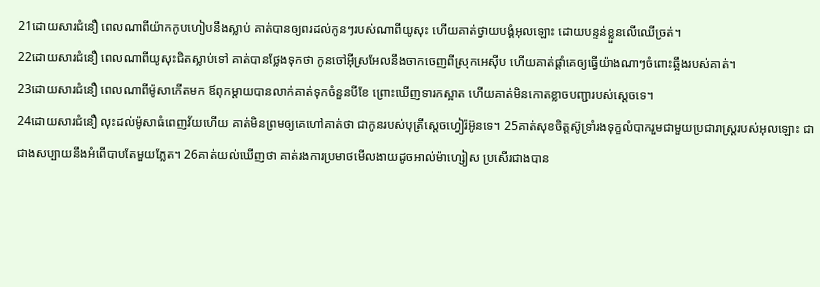21ដោយសារជំនឿ ពេលណាពីយ៉ាកកូបហៀបនឹងស្លាប់ គាត់បានឲ្យពរដល់កូនៗរបស់ណាពីយូសុះ ហើយគាត់ថ្វាយបង្គំអុលឡោះ ដោយបន្ទន់ខ្លួនលើឈើច្រត់។
22ដោយសារជំនឿ ពេលណាពីយូសុះជិតស្លាប់ទៅ គាត់បានថ្លែងទុកថា កូនចៅអ៊ីស្រអែលនឹងចាកចេញពីស្រុកអេស៊ីប ហើយគាត់ផ្ដាំគេឲ្យធ្វើយ៉ាងណាៗចំពោះឆ្អឹងរបស់គាត់។
23ដោយសារជំនឿ ពេលណាពីម៉ូសាកើតមក ឪពុកម្ដាយបានលាក់គាត់ទុកចំនួនបីខែ ព្រោះឃើញទារកស្អាត ហើយគាត់មិនកោតខ្លាចបញ្ជារបស់ស្ដេចទេ។
24ដោយសារជំនឿ លុះដល់ម៉ូសាធំពេញវ័យហើយ គាត់មិនព្រមឲ្យគេហៅគាត់ថា ជាកូនរបស់បុត្រីស្តេចហ្វៀរ៉អ៊ូនទេ។ 25គាត់សុខចិត្ដស៊ូទ្រាំរងទុក្ខលំបាករួមជាមួយប្រជារាស្ដ្ររបស់អុលឡោះ ជាជាងសប្បាយនឹងអំពើបាបតែមួយភ្លែត។ 26គាត់យល់ឃើញថា គាត់រងការប្រមាថមើលងាយដូចអាល់ម៉ាហ្សៀស ប្រសើរជាងបាន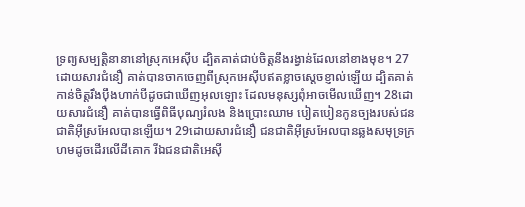ទ្រព្យសម្បត្តិនានានៅស្រុកអេស៊ីប ដ្បិតគាត់ជាប់ចិត្ដនឹងរង្វាន់ដែលនៅខាងមុខ។ 27ដោយសារជំនឿ គាត់បានចាកចេញពីស្រុកអេស៊ីបឥតខ្លាចស្ដេចខ្ញាល់ឡើយ ដ្បិតគាត់កាន់ចិត្ដរឹងប៉ឹងហាក់បីដូចជាឃើញអុលឡោះ ដែលមនុស្សពុំអាចមើលឃើញ។ 28ដោយសារជំនឿ គាត់បានធ្វើពិធីបុណ្យរំលង និងប្រោះឈាម បៀតបៀនកូនច្បងរបស់ជនជាតិអ៊ីស្រអែលបានឡើយ។ 29ដោយសារជំនឿ ជនជាតិអ៊ីស្រអែលបានឆ្លងសមុទ្រក្រហមដូចដើរលើដីគោក រីឯជនជាតិអេស៊ី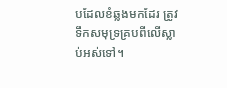បដែលខំឆ្លងមកដែរ ត្រូវទឹកសមុទ្រគ្របពីលើស្លាប់អស់ទៅ។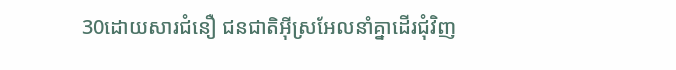30ដោយសារជំនឿ ជនជាតិអ៊ីស្រអែលនាំគ្នាដើរជុំវិញ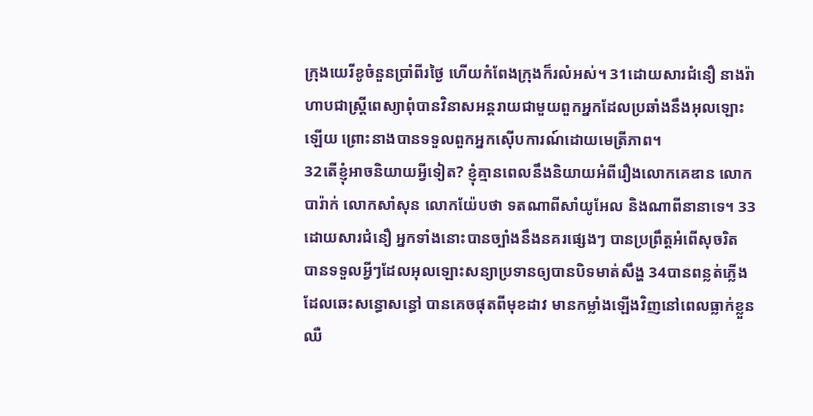ក្រុងយេរីខូចំនួនប្រាំពីរថ្ងៃ ហើយកំពែងក្រុងក៏រលំអស់។ 31ដោយសារជំនឿ នាងរ៉ាហាបជាស្ដ្រីពេស្យាពុំបានវិនាសអន្ដរាយជាមួយពួកអ្នកដែលប្រឆាំងនឹងអុលឡោះឡើយ ព្រោះនាងបានទទួលពួកអ្នកស៊ើបការណ៍ដោយមេត្រីភាព។
32តើខ្ញុំអាចនិយាយអ្វីទៀត? ខ្ញុំគ្មានពេលនឹងនិយាយអំពីរឿងលោកគេឌាន លោកបារ៉ាក់ លោកសាំសុន លោកយ៉ែបថា ទតណាពីសាំយូអែល និងណាពីនានាទេ។ 33ដោយសារជំនឿ អ្នកទាំងនោះបានច្បាំងនឹងនគរផ្សេងៗ បានប្រព្រឹត្ដអំពើសុចរិត បានទទួលអ្វីៗដែលអុលឡោះសន្យាប្រទានឲ្យបានបិទមាត់សឹង្ហ 34បានពន្លត់ភ្លើងដែលឆេះសន្ធោសន្ធៅ បានគេចផុតពីមុខដាវ មានកម្លាំងឡើងវិញនៅពេលធ្លាក់ខ្លួនឈឺ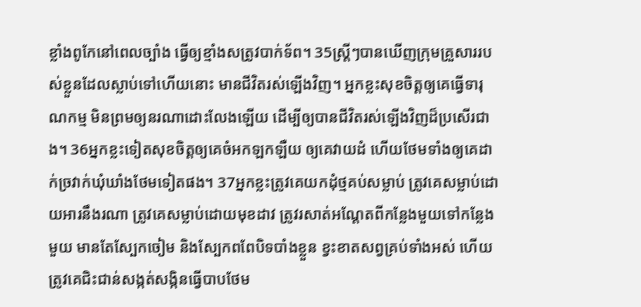ខ្លាំងពូកែនៅពេលច្បាំង ធ្វើឲ្យខ្មាំងសត្រូវបាក់ទ័ព។ 35ស្ដ្រីៗបានឃើញក្រុមគ្រួសាររបស់ខ្លួនដែលស្លាប់ទៅហើយនោះ មានជីវិតរស់ឡើងវិញ។ អ្នកខ្លះសុខចិត្ដឲ្យគេធ្វើទារុណកម្ម មិនព្រមឲ្យនរណាដោះលែងឡើយ ដើម្បីឲ្យបានជីវិតរស់ឡើងវិញដ៏ប្រសើរជាង។ 36អ្នកខ្លះទៀតសុខចិត្ដឲ្យគេចំអកឡកឡឺយ ឲ្យគេវាយដំ ហើយថែមទាំងឲ្យគេដាក់ច្រវាក់ឃុំឃាំងថែមទៀតផង។ 37អ្នកខ្លះត្រូវគេយកដុំថ្មគប់សម្លាប់ ត្រូវគេសម្លាប់ដោយអារនឹងរណា ត្រូវគេសម្លាប់ដោយមុខដាវ ត្រូវរសាត់អណ្ដែតពីកន្លែងមួយទៅកន្លែងមួយ មានតែស្បែកចៀម និងស្បែកពពែបិទបាំងខ្លួន ខ្វះខាតសព្វគ្រប់ទាំងអស់ ហើយត្រូវគេជិះជាន់សង្កត់សង្កិនធ្វើបាបថែម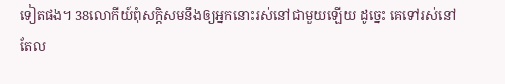ទៀតផង។ 38លោកីយ៍ពុំសក្ដិសមនឹងឲ្យអ្នកនោះរស់នៅជាមួយឡើយ ដូច្នេះ គេទៅរស់នៅតែល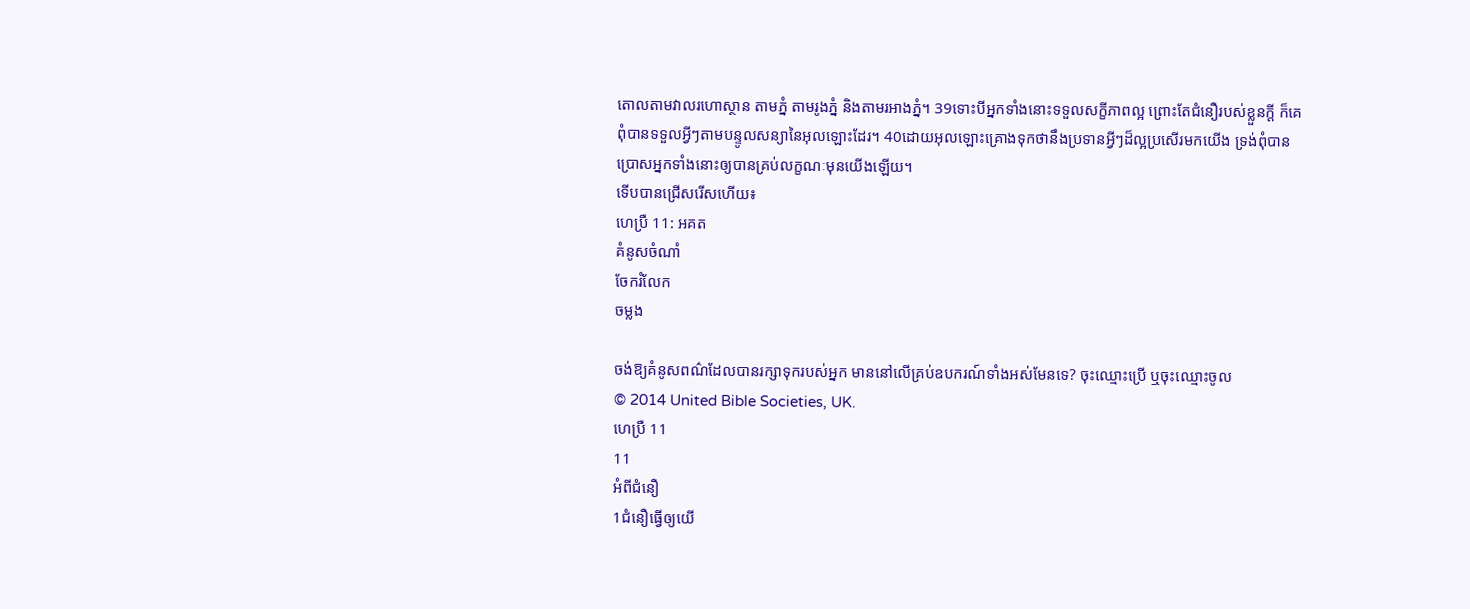តោលតាមវាលរហោស្ថាន តាមភ្នំ តាមរូងភ្នំ និងតាមរអាងភ្នំ។ 39ទោះបីអ្នកទាំងនោះទទួលសក្ខីភាពល្អ ព្រោះតែជំនឿរបស់ខ្លួនក្ដី ក៏គេពុំបានទទួលអ្វីៗតាមបន្ទូលសន្យានៃអុលឡោះដែរ។ 40ដោយអុលឡោះគ្រោងទុកថានឹងប្រទានអ្វីៗដ៏ល្អប្រសើរមកយើង ទ្រង់ពុំបានប្រោសអ្នកទាំងនោះឲ្យបានគ្រប់លក្ខណៈមុនយើងឡើយ។
ទើបបានជ្រើសរើសហើយ៖
ហេប្រឺ 11: អគត
គំនូសចំណាំ
ចែករំលែក
ចម្លង

ចង់ឱ្យគំនូសពណ៌ដែលបានរក្សាទុករបស់អ្នក មាននៅលើគ្រប់ឧបករណ៍ទាំងអស់មែនទេ? ចុះឈ្មោះប្រើ ឬចុះឈ្មោះចូល
© 2014 United Bible Societies, UK.
ហេប្រឺ 11
11
អំពីជំនឿ
1ជំនឿធ្វើឲ្យយើ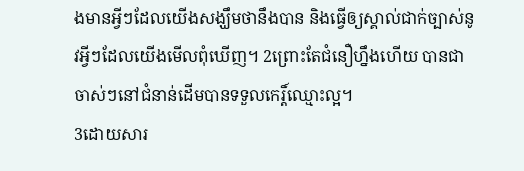ងមានអ្វីៗដែលយើងសង្ឃឹមថានឹងបាន និងធ្វើឲ្យស្គាល់ជាក់ច្បាស់នូវអ្វីៗដែលយើងមើលពុំឃើញ។ 2ព្រោះតែជំនឿហ្នឹងហើយ បានជាចាស់ៗនៅជំនាន់ដើមបានទទួលកេរ្ដិ៍ឈ្មោះល្អ។
3ដោយសារ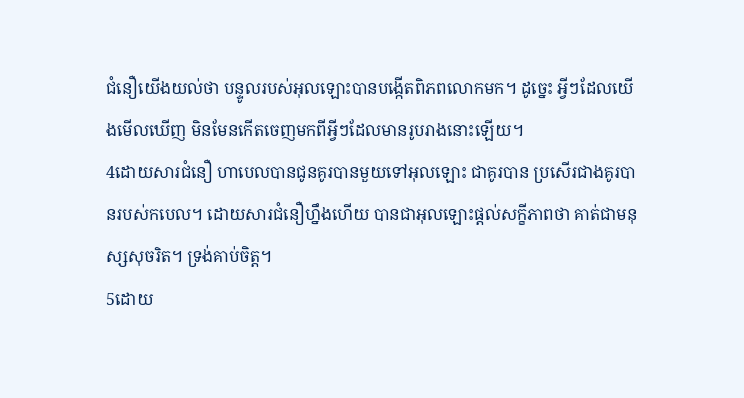ជំនឿយើងយល់ថា បន្ទូលរបស់អុលឡោះបានបង្កើតពិភពលោកមក។ ដូច្នេះ អ្វីៗដែលយើងមើលឃើញ មិនមែនកើតចេញមកពីអ្វីៗដែលមានរូបរាងនោះឡើយ។
4ដោយសារជំនឿ ហាបេលបានជូនគូរបានមួយទៅអុលឡោះ ជាគូរបាន ប្រសើរជាងគូរបានរបស់កបេល។ ដោយសារជំនឿហ្នឹងហើយ បានជាអុលឡោះផ្ដល់សក្ខីភាពថា គាត់ជាមនុស្សសុចរិត។ ទ្រង់គាប់ចិត្ត។
5ដោយ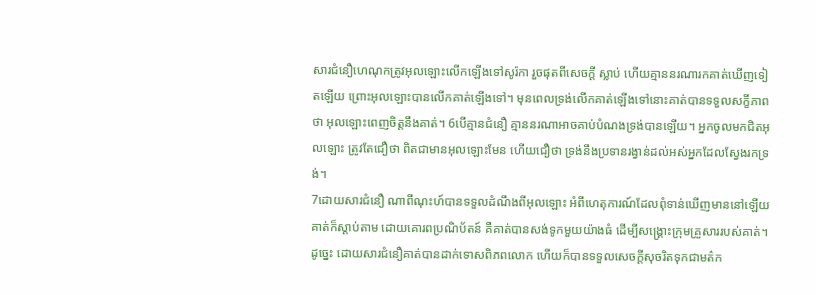សារជំនឿហេណុកត្រូវអុលឡោះលើកឡើងទៅសូរ៉កា រួចផុតពីសេចក្ដី ស្លាប់ ហើយគ្មាននរណារកគាត់ឃើញទៀតឡើយ ព្រោះអុលឡោះបានលើកគាត់ឡើងទៅ។ មុនពេលទ្រង់លើកគាត់ឡើងទៅនោះគាត់បានទទួលសក្ខីភាពថា អុលឡោះពេញចិត្តនឹងគាត់។ 6បើគ្មានជំនឿ គ្មាននរណាអាចគាប់បំណងទ្រង់បានឡើយ។ អ្នកចូលមកជិតអុលឡោះ ត្រូវតែជឿថា ពិតជាមានអុលឡោះមែន ហើយជឿថា ទ្រង់នឹងប្រទានរង្វាន់ដល់អស់អ្នកដែលស្វែងរកទ្រង់។
7ដោយសារជំនឿ ណាពីណុះហ៍បានទទួលដំណឹងពីអុលឡោះ អំពីហេតុការណ៍ដែលពុំទាន់ឃើញមាននៅឡើយ គាត់ក៏ស្ដាប់តាម ដោយគោរពប្រណិប័តន៍ គឺគាត់បានសង់ទូកមួយយ៉ាងធំ ដើម្បីសង្គ្រោះក្រុមគ្រួសាររបស់គាត់។ ដូច្នេះ ដោយសារជំនឿគាត់បានដាក់ទោសពិភពលោក ហើយក៏បានទទួលសេចក្ដីសុចរិតទុកជាមត៌ក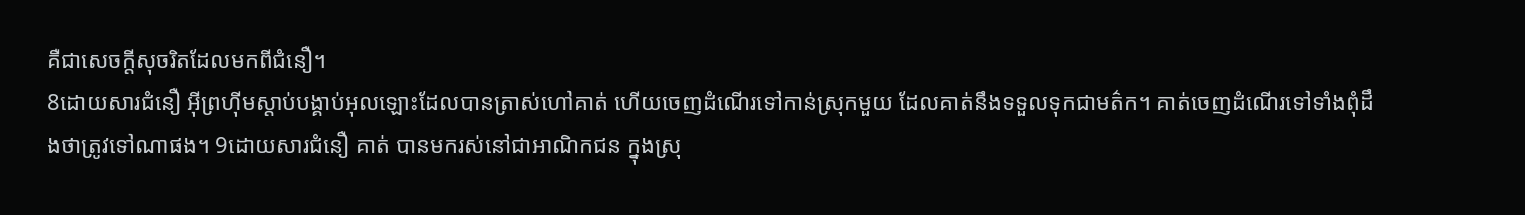គឺជាសេចក្ដីសុចរិតដែលមកពីជំនឿ។
8ដោយសារជំនឿ អ៊ីព្រហ៊ីមស្ដាប់បង្គាប់អុលឡោះដែលបានត្រាស់ហៅគាត់ ហើយចេញដំណើរទៅកាន់ស្រុកមួយ ដែលគាត់នឹងទទួលទុកជាមត៌ក។ គាត់ចេញដំណើរទៅទាំងពុំដឹងថាត្រូវទៅណាផង។ 9ដោយសារជំនឿ គាត់ បានមករស់នៅជាអាណិកជន ក្នុងស្រុ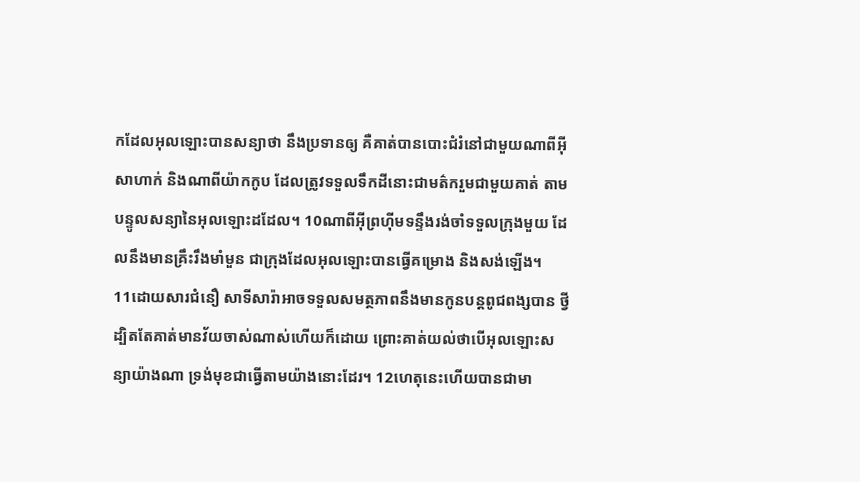កដែលអុលឡោះបានសន្យាថា នឹងប្រទានឲ្យ គឺគាត់បានបោះជំរំនៅជាមួយណាពីអ៊ីសាហាក់ និងណាពីយ៉ាកកូប ដែលត្រូវទទួលទឹកដីនោះជាមត៌ករួមជាមួយគាត់ តាមបន្ទូលសន្យានៃអុលឡោះដដែល។ 10ណាពីអ៊ីព្រហ៊ីមទន្ទឹងរង់ចាំទទួលក្រុងមួយ ដែលនឹងមានគ្រឹះរឹងមាំមួន ជាក្រុងដែលអុលឡោះបានធ្វើគម្រោង និងសង់ឡើង។
11ដោយសារជំនឿ សាទីសារ៉ាអាចទទួលសមត្ថភាពនឹងមានកូនបន្ដពូជពង្សបាន ថ្វី ដ្បិតតែគាត់មានវ័យចាស់ណាស់ហើយក៏ដោយ ព្រោះគាត់យល់ថាបើអុលឡោះសន្យាយ៉ាងណា ទ្រង់មុខជាធ្វើតាមយ៉ាងនោះដែរ។ 12ហេតុនេះហើយបានជាមា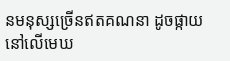នមនុស្សច្រើនឥតគណនា ដូចផ្កាយនៅលើមេឃ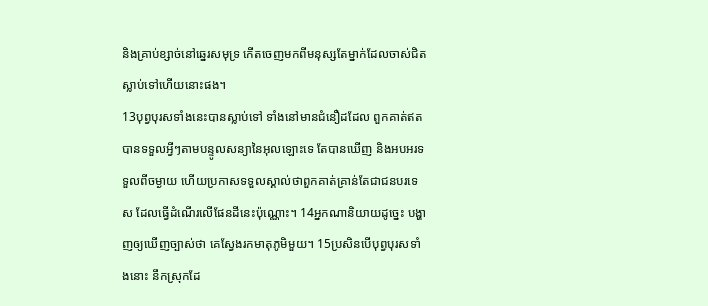និងគ្រាប់ខ្សាច់នៅឆ្នេរសមុទ្រ កើតចេញមកពីមនុស្សតែម្នាក់ដែលចាស់ជិតស្លាប់ទៅហើយនោះផង។
13បុព្វបុរសទាំងនេះបានស្លាប់ទៅ ទាំងនៅមានជំនឿដដែល ពួកគាត់ឥតបានទទួលអ្វីៗតាមបន្ទូលសន្យានៃអុលឡោះទេ តែបានឃើញ និងអបអរទទួលពីចម្ងាយ ហើយប្រកាសទទួលស្គាល់ថាពួកគាត់គ្រាន់តែជាជនបរទេស ដែលធ្វើដំណើរលើផែនដីនេះប៉ុណ្ណោះ។ 14អ្នកណានិយាយដូច្នេះ បង្ហាញឲ្យឃើញច្បាស់ថា គេស្វែងរកមាតុភូមិមួយ។ 15ប្រសិនបើបុព្វបុរសទាំងនោះ នឹកស្រុកដែ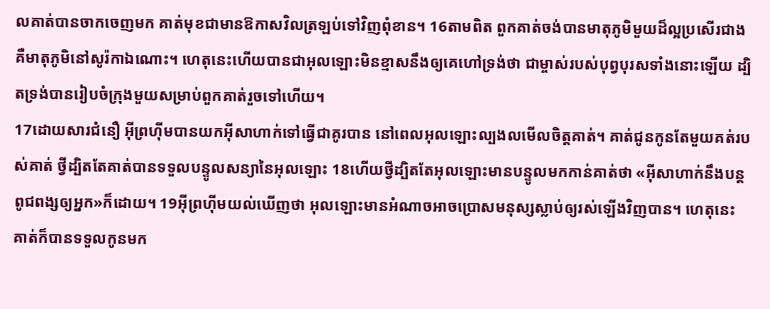លគាត់បានចាកចេញមក គាត់មុខជាមានឱកាសវិលត្រឡប់ទៅវិញពុំខាន។ 16តាមពិត ពួកគាត់ចង់បានមាតុភូមិមួយដ៏ល្អប្រសើរជាង គឺមាតុភូមិនៅសូរ៉កាឯណោះ។ ហេតុនេះហើយបានជាអុលឡោះមិនខ្មាសនឹងឲ្យគេហៅទ្រង់ថា ជាម្ចាស់របស់បុព្វបុរសទាំងនោះឡើយ ដ្បិតទ្រង់បានរៀបចំក្រុងមួយសម្រាប់ពួកគាត់រួចទៅហើយ។
17ដោយសារជំនឿ អ៊ីព្រហ៊ីមបានយកអ៊ីសាហាក់ទៅធ្វើជាគូរបាន នៅពេលអុលឡោះល្បងលមើលចិត្ដគាត់។ គាត់ជូនកូនតែមួយគត់របស់គាត់ ថ្វីដ្បិតតែគាត់បានទទួលបន្ទូលសន្យានៃអុលឡោះ 18ហើយថ្វីដ្បិតតែអុលឡោះមានបន្ទូលមកកាន់គាត់ថា «អ៊ីសាហាក់នឹងបន្ដពូជពង្សឲ្យអ្នក»ក៏ដោយ។ 19អ៊ីព្រហ៊ីមយល់ឃើញថា អុលឡោះមានអំណាចអាចប្រោសមនុស្សស្លាប់ឲ្យរស់ឡើងវិញបាន។ ហេតុនេះ គាត់ក៏បានទទួលកូនមក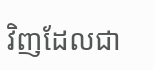វិញដែលជា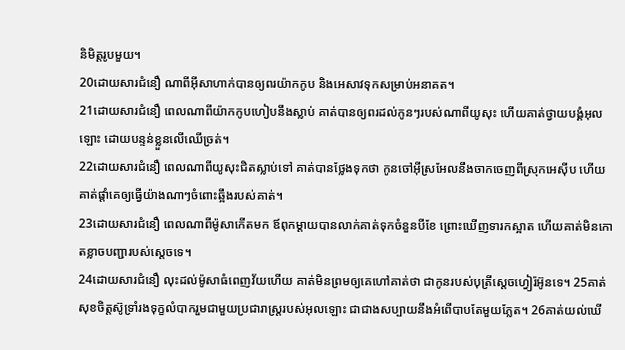និមិត្ដរូបមួយ។
20ដោយសារជំនឿ ណាពីអ៊ីសាហាក់បានឲ្យពរយ៉ាកកូប និងអេសាវទុកសម្រាប់អនាគត។
21ដោយសារជំនឿ ពេលណាពីយ៉ាកកូបហៀបនឹងស្លាប់ គាត់បានឲ្យពរដល់កូនៗរបស់ណាពីយូសុះ ហើយគាត់ថ្វាយបង្គំអុលឡោះ ដោយបន្ទន់ខ្លួនលើឈើច្រត់។
22ដោយសារជំនឿ ពេលណាពីយូសុះជិតស្លាប់ទៅ គាត់បានថ្លែងទុកថា កូនចៅអ៊ីស្រអែលនឹងចាកចេញពីស្រុកអេស៊ីប ហើយគាត់ផ្ដាំគេឲ្យធ្វើយ៉ាងណាៗចំពោះឆ្អឹងរបស់គាត់។
23ដោយសារជំនឿ ពេលណាពីម៉ូសាកើតមក ឪពុកម្ដាយបានលាក់គាត់ទុកចំនួនបីខែ ព្រោះឃើញទារកស្អាត ហើយគាត់មិនកោតខ្លាចបញ្ជារបស់ស្ដេចទេ។
24ដោយសារជំនឿ លុះដល់ម៉ូសាធំពេញវ័យហើយ គាត់មិនព្រមឲ្យគេហៅគាត់ថា ជាកូនរបស់បុត្រីស្តេចហ្វៀរ៉អ៊ូនទេ។ 25គាត់សុខចិត្ដស៊ូទ្រាំរងទុក្ខលំបាករួមជាមួយប្រជារាស្ដ្ររបស់អុលឡោះ ជាជាងសប្បាយនឹងអំពើបាបតែមួយភ្លែត។ 26គាត់យល់ឃើ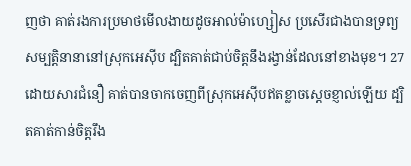ញថា គាត់រងការប្រមាថមើលងាយដូចអាល់ម៉ាហ្សៀស ប្រសើរជាងបានទ្រព្យសម្បត្តិនានានៅស្រុកអេស៊ីប ដ្បិតគាត់ជាប់ចិត្ដនឹងរង្វាន់ដែលនៅខាងមុខ។ 27ដោយសារជំនឿ គាត់បានចាកចេញពីស្រុកអេស៊ីបឥតខ្លាចស្ដេចខ្ញាល់ឡើយ ដ្បិតគាត់កាន់ចិត្ដរឹង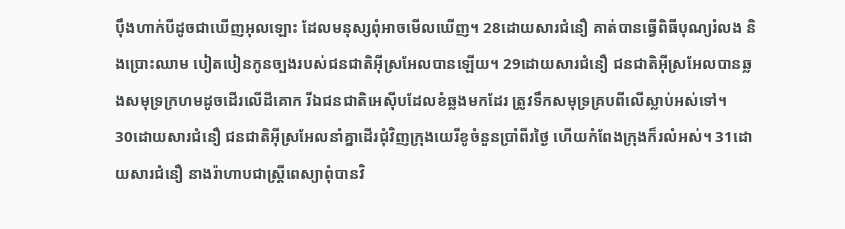ប៉ឹងហាក់បីដូចជាឃើញអុលឡោះ ដែលមនុស្សពុំអាចមើលឃើញ។ 28ដោយសារជំនឿ គាត់បានធ្វើពិធីបុណ្យរំលង និងប្រោះឈាម បៀតបៀនកូនច្បងរបស់ជនជាតិអ៊ីស្រអែលបានឡើយ។ 29ដោយសារជំនឿ ជនជាតិអ៊ីស្រអែលបានឆ្លងសមុទ្រក្រហមដូចដើរលើដីគោក រីឯជនជាតិអេស៊ីបដែលខំឆ្លងមកដែរ ត្រូវទឹកសមុទ្រគ្របពីលើស្លាប់អស់ទៅ។
30ដោយសារជំនឿ ជនជាតិអ៊ីស្រអែលនាំគ្នាដើរជុំវិញក្រុងយេរីខូចំនួនប្រាំពីរថ្ងៃ ហើយកំពែងក្រុងក៏រលំអស់។ 31ដោយសារជំនឿ នាងរ៉ាហាបជាស្ដ្រីពេស្យាពុំបានវិ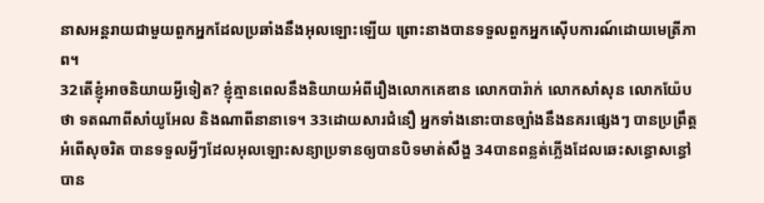នាសអន្ដរាយជាមួយពួកអ្នកដែលប្រឆាំងនឹងអុលឡោះឡើយ ព្រោះនាងបានទទួលពួកអ្នកស៊ើបការណ៍ដោយមេត្រីភាព។
32តើខ្ញុំអាចនិយាយអ្វីទៀត? ខ្ញុំគ្មានពេលនឹងនិយាយអំពីរឿងលោកគេឌាន លោកបារ៉ាក់ លោកសាំសុន លោកយ៉ែបថា ទតណាពីសាំយូអែល និងណាពីនានាទេ។ 33ដោយសារជំនឿ អ្នកទាំងនោះបានច្បាំងនឹងនគរផ្សេងៗ បានប្រព្រឹត្ដអំពើសុចរិត បានទទួលអ្វីៗដែលអុលឡោះសន្យាប្រទានឲ្យបានបិទមាត់សឹង្ហ 34បានពន្លត់ភ្លើងដែលឆេះសន្ធោសន្ធៅ បាន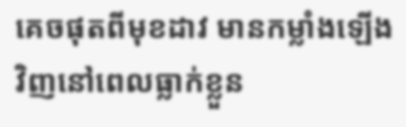គេចផុតពីមុខដាវ មានកម្លាំងឡើងវិញនៅពេលធ្លាក់ខ្លួន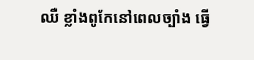ឈឺ ខ្លាំងពូកែនៅពេលច្បាំង ធ្វើ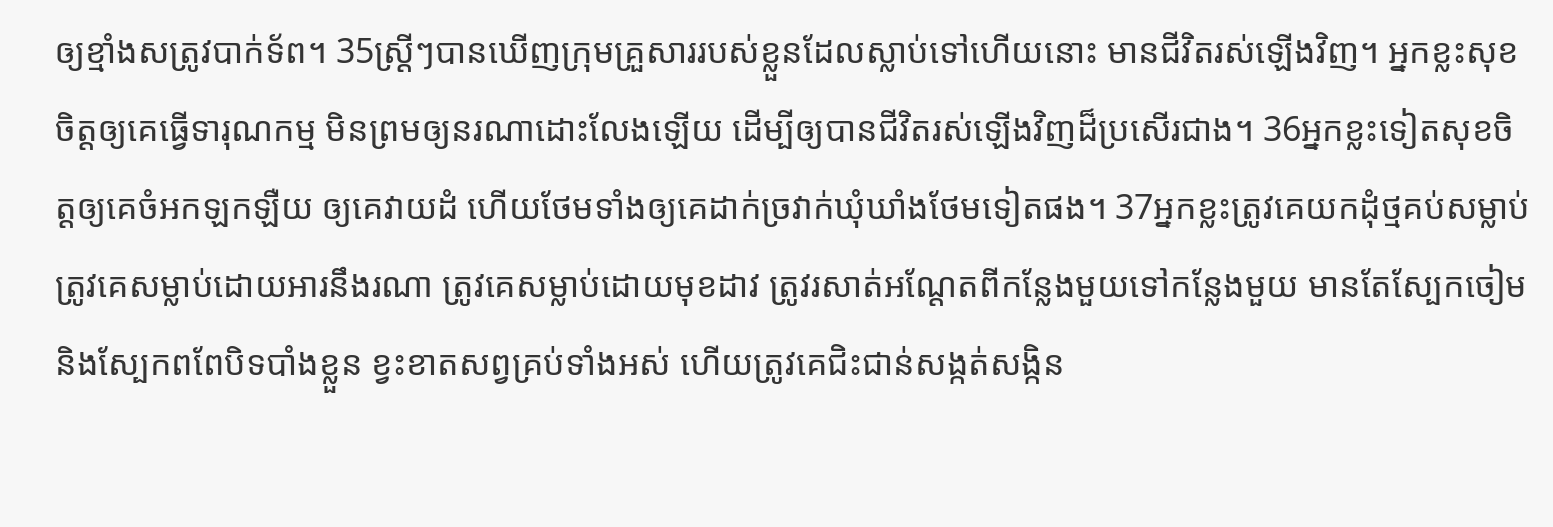ឲ្យខ្មាំងសត្រូវបាក់ទ័ព។ 35ស្ដ្រីៗបានឃើញក្រុមគ្រួសាររបស់ខ្លួនដែលស្លាប់ទៅហើយនោះ មានជីវិតរស់ឡើងវិញ។ អ្នកខ្លះសុខចិត្ដឲ្យគេធ្វើទារុណកម្ម មិនព្រមឲ្យនរណាដោះលែងឡើយ ដើម្បីឲ្យបានជីវិតរស់ឡើងវិញដ៏ប្រសើរជាង។ 36អ្នកខ្លះទៀតសុខចិត្ដឲ្យគេចំអកឡកឡឺយ ឲ្យគេវាយដំ ហើយថែមទាំងឲ្យគេដាក់ច្រវាក់ឃុំឃាំងថែមទៀតផង។ 37អ្នកខ្លះត្រូវគេយកដុំថ្មគប់សម្លាប់ ត្រូវគេសម្លាប់ដោយអារនឹងរណា ត្រូវគេសម្លាប់ដោយមុខដាវ ត្រូវរសាត់អណ្ដែតពីកន្លែងមួយទៅកន្លែងមួយ មានតែស្បែកចៀម និងស្បែកពពែបិទបាំងខ្លួន ខ្វះខាតសព្វគ្រប់ទាំងអស់ ហើយត្រូវគេជិះជាន់សង្កត់សង្កិន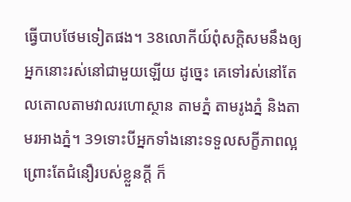ធ្វើបាបថែមទៀតផង។ 38លោកីយ៍ពុំសក្ដិសមនឹងឲ្យអ្នកនោះរស់នៅជាមួយឡើយ ដូច្នេះ គេទៅរស់នៅតែលតោលតាមវាលរហោស្ថាន តាមភ្នំ តាមរូងភ្នំ និងតាមរអាងភ្នំ។ 39ទោះបីអ្នកទាំងនោះទទួលសក្ខីភាពល្អ ព្រោះតែជំនឿរបស់ខ្លួនក្ដី ក៏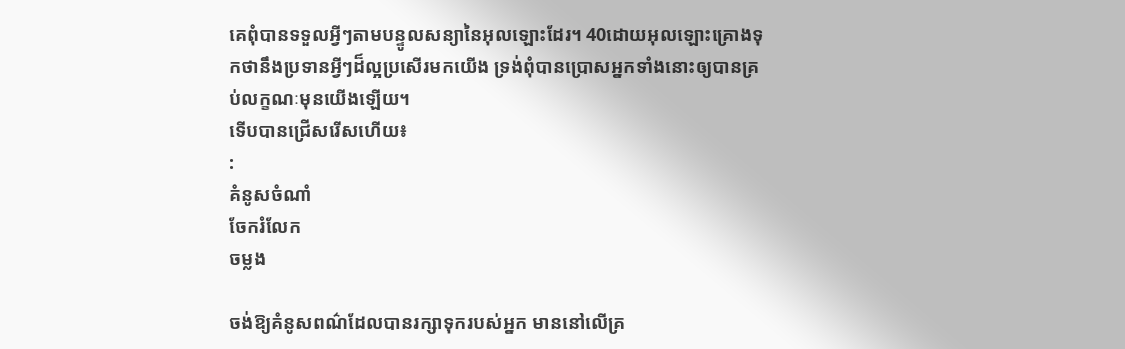គេពុំបានទទួលអ្វីៗតាមបន្ទូលសន្យានៃអុលឡោះដែរ។ 40ដោយអុលឡោះគ្រោងទុកថានឹងប្រទានអ្វីៗដ៏ល្អប្រសើរមកយើង ទ្រង់ពុំបានប្រោសអ្នកទាំងនោះឲ្យបានគ្រប់លក្ខណៈមុនយើងឡើយ។
ទើបបានជ្រើសរើសហើយ៖
:
គំនូសចំណាំ
ចែករំលែក
ចម្លង

ចង់ឱ្យគំនូសពណ៌ដែលបានរក្សាទុករបស់អ្នក មាននៅលើគ្រ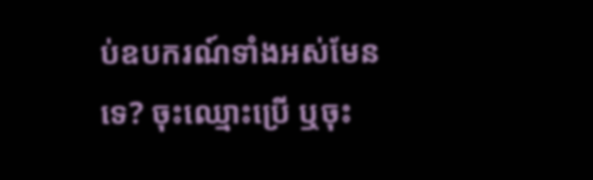ប់ឧបករណ៍ទាំងអស់មែនទេ? ចុះឈ្មោះប្រើ ឬចុះ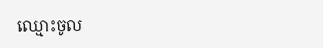ឈ្មោះចូល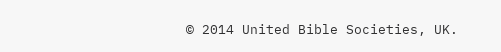© 2014 United Bible Societies, UK.